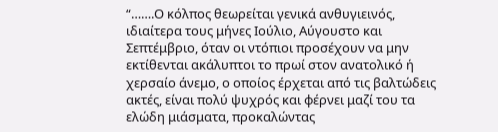“…….Ο κόλπος θεωρείται γενικά ανθυγιεινός, ιδιαίτερα τους μήνες Ιούλιο, Αύγουστο και Σεπτέμβριο, όταν οι ντόπιοι προσέχουν να μην εκτίθενται ακάλυπτοι το πρωί στον ανατολικό ή χερσαίο άνεμο, ο οποίος έρχεται από τις βαλτώδεις ακτές, είναι πολύ ψυχρός και φέρνει μαζί του τα ελώδη μιάσματα, προκαλώντας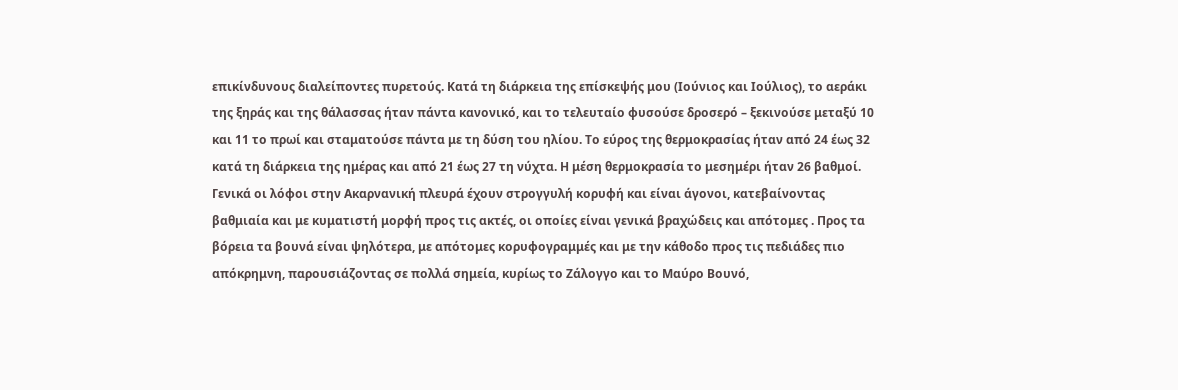επικίνδυνους διαλείποντες πυρετούς. Κατά τη διάρκεια της επίσκεψής μου (Ιούνιος και Ιούλιος), το αεράκι της ξηράς και της θάλασσας ήταν πάντα κανονικό, και το τελευταίο φυσούσε δροσερό – ξεκινούσε μεταξύ 10 και 11 το πρωί και σταματούσε πάντα με τη δύση του ηλίου. Το εύρος της θερμοκρασίας ήταν από 24 έως 32 κατά τη διάρκεια της ημέρας και από 21 έως 27 τη νύχτα. Η μέση θερμοκρασία το μεσημέρι ήταν 26 βαθμοί.
Γενικά οι λόφοι στην Ακαρνανική πλευρά έχουν στρογγυλή κορυφή και είναι άγονοι, κατεβαίνοντας βαθμιαία και με κυματιστή μορφή προς τις ακτές, οι οποίες είναι γενικά βραχώδεις και απότομες . Προς τα βόρεια τα βουνά είναι ψηλότερα, με απότομες κορυφογραμμές και με την κάθοδο προς τις πεδιάδες πιο απόκρημνη, παρουσιάζοντας σε πολλά σημεία, κυρίως το Ζάλογγο και το Μαύρο Βουνό,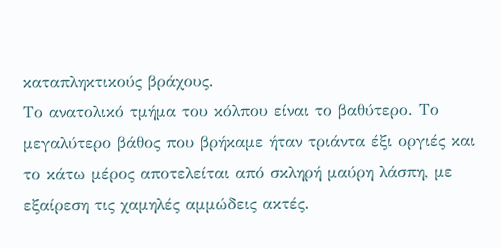καταπληκτικούς βράχους.
Το ανατολικό τμήμα του κόλπου είναι το βαθύτερο. Το μεγαλύτερο βάθος που βρήκαμε ήταν τριάντα έξι οργιές και το κάτω μέρος αποτελείται από σκληρή μαύρη λάσπη, με εξαίρεση τις χαμηλές αμμώδεις ακτές.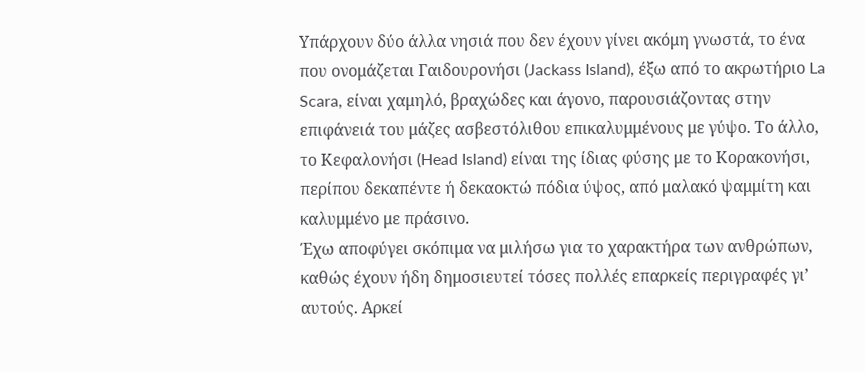Υπάρχουν δύο άλλα νησιά που δεν έχουν γίνει ακόμη γνωστά, το ένα που ονομάζεται Γαιδουρονήσι (Jackass Island), έξω από το ακρωτήριο La Scara, είναι χαμηλό, βραχώδες και άγονο, παρουσιάζοντας στην επιφάνειά του μάζες ασβεστόλιθου επικαλυμμένους με γύψο. Το άλλο, το Κεφαλονήσι (Head Island) είναι της ίδιας φύσης με το Κορακονήσι, περίπου δεκαπέντε ή δεκαοκτώ πόδια ύψος, από μαλακό ψαμμίτη και καλυμμένο με πράσινο.
Έχω αποφύγει σκόπιμα να μιλήσω για το χαρακτήρα των ανθρώπων, καθώς έχουν ήδη δημοσιευτεί τόσες πολλές επαρκείς περιγραφές γι’ αυτούς. Αρκεί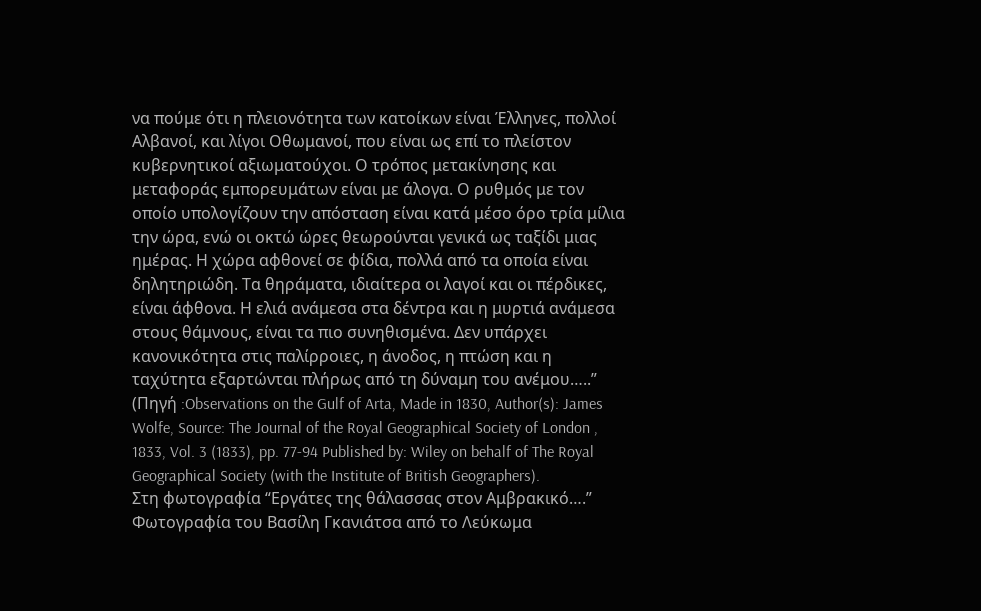να πούμε ότι η πλειονότητα των κατοίκων είναι Έλληνες, πολλοί Αλβανοί, και λίγοι Οθωμανοί, που είναι ως επί το πλείστον κυβερνητικοί αξιωματούχοι. Ο τρόπος μετακίνησης και μεταφοράς εμπορευμάτων είναι με άλογα. Ο ρυθμός με τον οποίο υπολογίζουν την απόσταση είναι κατά μέσο όρο τρία μίλια την ώρα, ενώ οι οκτώ ώρες θεωρούνται γενικά ως ταξίδι μιας ημέρας. Η χώρα αφθονεί σε φίδια, πολλά από τα οποία είναι δηλητηριώδη. Τα θηράματα, ιδιαίτερα οι λαγοί και οι πέρδικες, είναι άφθονα. Η ελιά ανάμεσα στα δέντρα και η μυρτιά ανάμεσα στους θάμνους, είναι τα πιο συνηθισμένα. Δεν υπάρχει κανονικότητα στις παλίρροιες, η άνοδος, η πτώση και η ταχύτητα εξαρτώνται πλήρως από τη δύναμη του ανέμου…..” (Πηγή :Observations on the Gulf of Arta, Made in 1830, Author(s): James Wolfe, Source: The Journal of the Royal Geographical Society of London , 1833, Vol. 3 (1833), pp. 77-94 Published by: Wiley on behalf of The Royal Geographical Society (with the Institute of British Geographers).
Στη φωτογραφία “Εργάτες της θάλασσας στον Αμβρακικό….” Φωτογραφία του Βασίλη Γκανιάτσα από το Λεύκωμα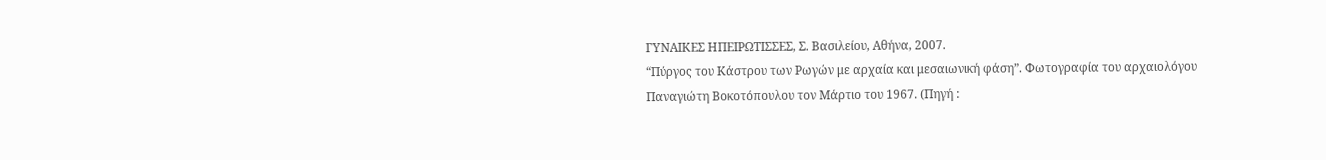ΓΥΝΑΙΚΕΣ ΗΠΕΙΡΩΤΙΣΣΕΣ, Σ. Βασιλείου, Αθήνα, 2007.
“Πύργος του Κάστρου των Ρωγών με αρχαία και μεσαιωνική φάση”. Φωτογραφία του αρχαιολόγου Παναγιώτη Βοκοτόπουλου τον Μάρτιο του 1967. (Πηγή :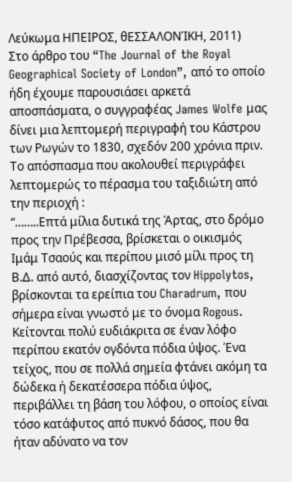Λεύκωμα ΗΠΕΙΡΟΣ, θΕΣΣΑΛΟΝΊΚΗ, 2011)
Στο άρθρο του “The Journal of the Royal Geographical Society of London”, από το οποίο ήδη έχουμε παρουσιάσει αρκετά αποσπάσματα, ο συγγραφέας James Wolfe μας δίνει μια λεπτομερή περιγραφή του Κάστρου των Ρωγών το 1830, σχεδόν 200 χρόνια πριν. Το απόσπασμα που ακολουθεί περιγράφει λεπτομερώς το πέρασμα του ταξιδιώτη από την περιοχή :
“……..Επτά μίλια δυτικά της Άρτας, στο δρόμο προς την Πρέβεσσα, βρίσκεται ο οικισμός Ιμάμ Τσαούς και περίπου μισό μίλι προς τη Β.Δ. από αυτό, διασχίζοντας τον Hippolytos, βρίσκονται τα ερείπια του Charadrum, που σήμερα είναι γνωστό με το όνομα Rogous. Κείτονται πολύ ευδιάκριτα σε έναν λόφο περίπου εκατόν ογδόντα πόδια ύψος. Ένα τείχος, που σε πολλά σημεία φτάνει ακόμη τα δώδεκα ή δεκατέσσερα πόδια ύψος, περιβάλλει τη βάση του λόφου, ο οποίος είναι τόσο κατάφυτος από πυκνό δάσος, που θα ήταν αδύνατο να τον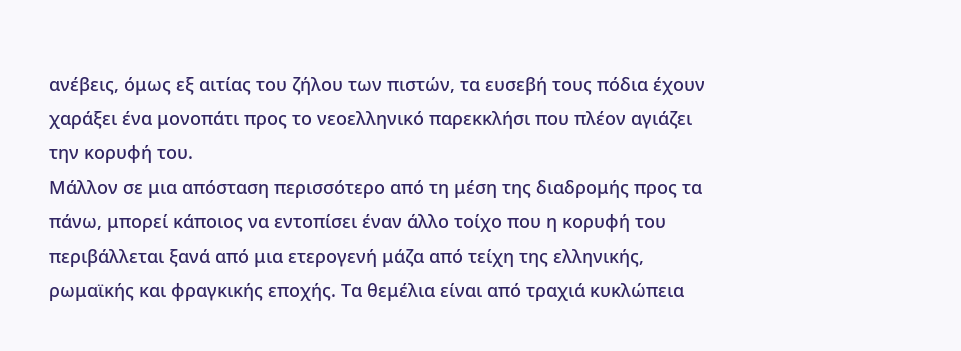ανέβεις, όμως εξ αιτίας του ζήλου των πιστών, τα ευσεβή τους πόδια έχουν χαράξει ένα μονοπάτι προς το νεοελληνικό παρεκκλήσι που πλέον αγιάζει την κορυφή του.
Μάλλον σε μια απόσταση περισσότερο από τη μέση της διαδρομής προς τα πάνω, μπορεί κάποιος να εντοπίσει έναν άλλο τοίχο που η κορυφή του περιβάλλεται ξανά από μια ετερογενή μάζα από τείχη της ελληνικής, ρωμαϊκής και φραγκικής εποχής. Τα θεμέλια είναι από τραχιά κυκλώπεια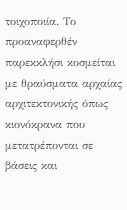τοιχοποιία. Το προαναφερθέν παρεκκλήσι κοσμείται με θραύσματα αρχαίας αρχιτεκτονικής όπως κιονόκρανα που μετατρέπονται σε βάσεις και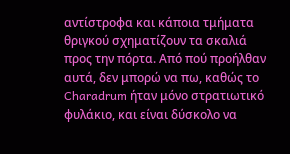αντίστροφα και κάποια τμήματα θριγκού σχηματίζουν τα σκαλιά προς την πόρτα. Από πού προήλθαν αυτά, δεν μπορώ να πω, καθώς το Charadrum ήταν μόνο στρατιωτικό φυλάκιο, και είναι δύσκολο να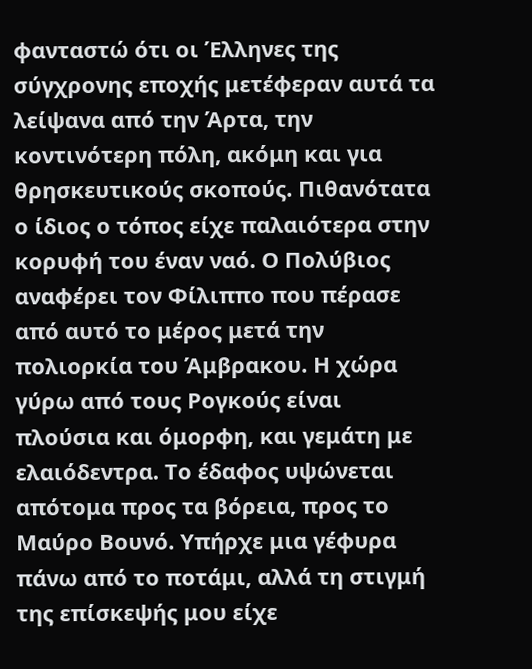φανταστώ ότι οι Έλληνες της σύγχρονης εποχής μετέφεραν αυτά τα λείψανα από την Άρτα, την κοντινότερη πόλη, ακόμη και για θρησκευτικούς σκοπούς. Πιθανότατα ο ίδιος ο τόπος είχε παλαιότερα στην κορυφή του έναν ναό. Ο Πολύβιος αναφέρει τον Φίλιππο που πέρασε από αυτό το μέρος μετά την πολιορκία του Άμβρακου. Η χώρα γύρω από τους Ρογκούς είναι πλούσια και όμορφη, και γεμάτη με ελαιόδεντρα. Το έδαφος υψώνεται απότομα προς τα βόρεια, προς το Μαύρο Βουνό. Υπήρχε μια γέφυρα πάνω από το ποτάμι, αλλά τη στιγμή της επίσκεψής μου είχε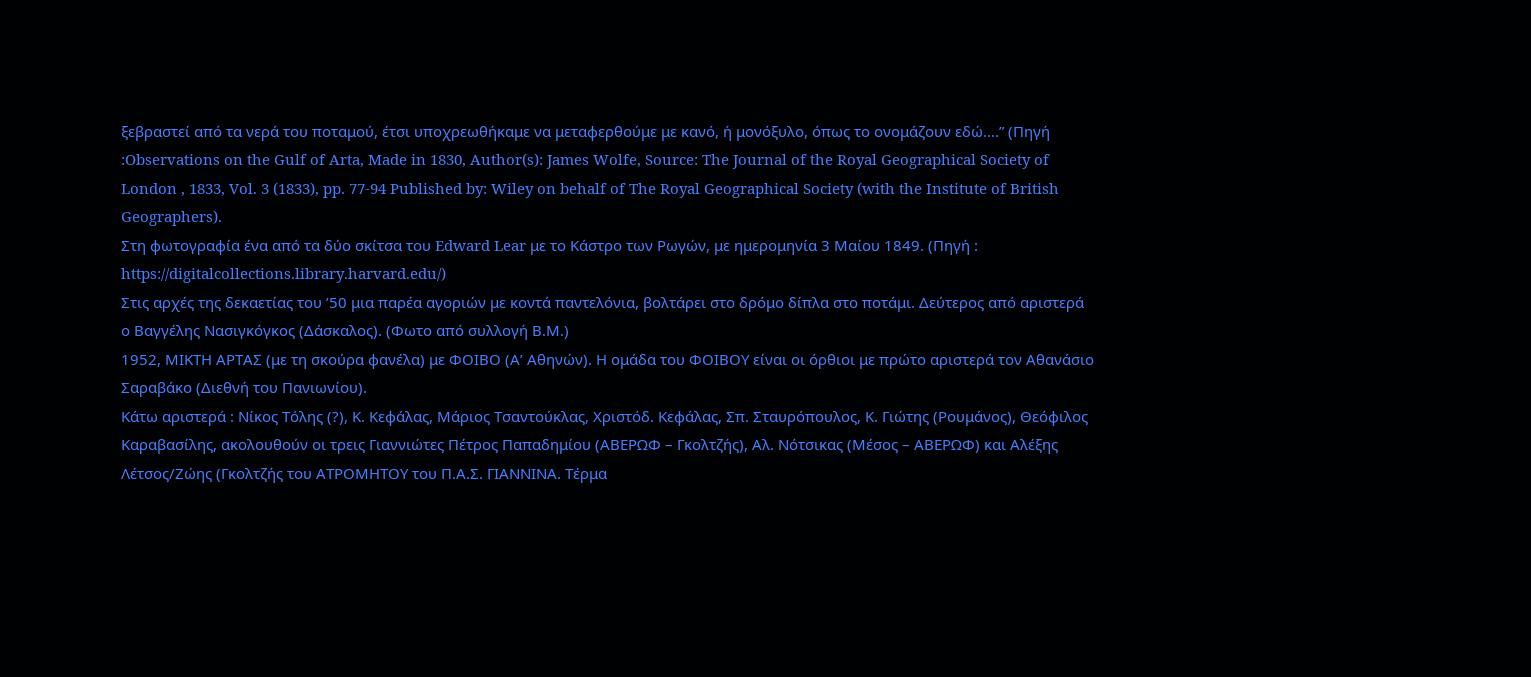ξεβραστεί από τα νερά του ποταμού, έτσι υποχρεωθήκαμε να μεταφερθούμε με κανό, ή μονόξυλο, όπως το ονομάζουν εδώ….” (Πηγή :Observations on the Gulf of Arta, Made in 1830, Author(s): James Wolfe, Source: The Journal of the Royal Geographical Society of London , 1833, Vol. 3 (1833), pp. 77-94 Published by: Wiley on behalf of The Royal Geographical Society (with the Institute of British Geographers).
Στη φωτογραφία ένα από τα δύο σκίτσα του Edward Lear με το Κάστρο των Ρωγών, με ημερομηνία 3 Μαίου 1849. (Πηγή : https://digitalcollections.library.harvard.edu/)
Στις αρχές της δεκαετίας του ’50 μια παρέα αγοριών με κοντά παντελόνια, βολτάρει στο δρόμο δίπλα στο ποτάμι. Δεύτερος από αριστερά ο Βαγγέλης Νασιγκόγκος (Δάσκαλος). (Φωτο από συλλογή Β.Μ.)
1952, ΜΙΚΤΗ ΑΡΤΑΣ (με τη σκούρα φανέλα) με ΦΟΙΒΟ (Α’ Αθηνών). Η ομάδα του ΦΟΙΒΟΥ είναι οι όρθιοι με πρώτο αριστερά τον Αθανάσιο Σαραβάκο (Διεθνή του Πανιωνίου).
Κάτω αριστερά : Νίκος Τόλης (?), Κ. Κεφάλας, Μάριος Τσαντούκλας, Χριστόδ. Κεφάλας, Σπ. Σταυρόπουλος, Κ. Γιώτης (Ρουμάνος), Θεόφιλος Καραβασίλης, ακολουθούν οι τρεις Γιαννιώτες Πέτρος Παπαδημίου (ΑΒΕΡΩΦ – Γκολτζής), Αλ. Νότσικας (Μέσος – ΑΒΕΡΩΦ) και Αλέξης Λέτσος/Ζώης (Γκολτζής του ΑΤΡΟΜΗΤΟΥ του Π.Α.Σ. ΓΙΑΝΝΙΝΑ. Τέρμα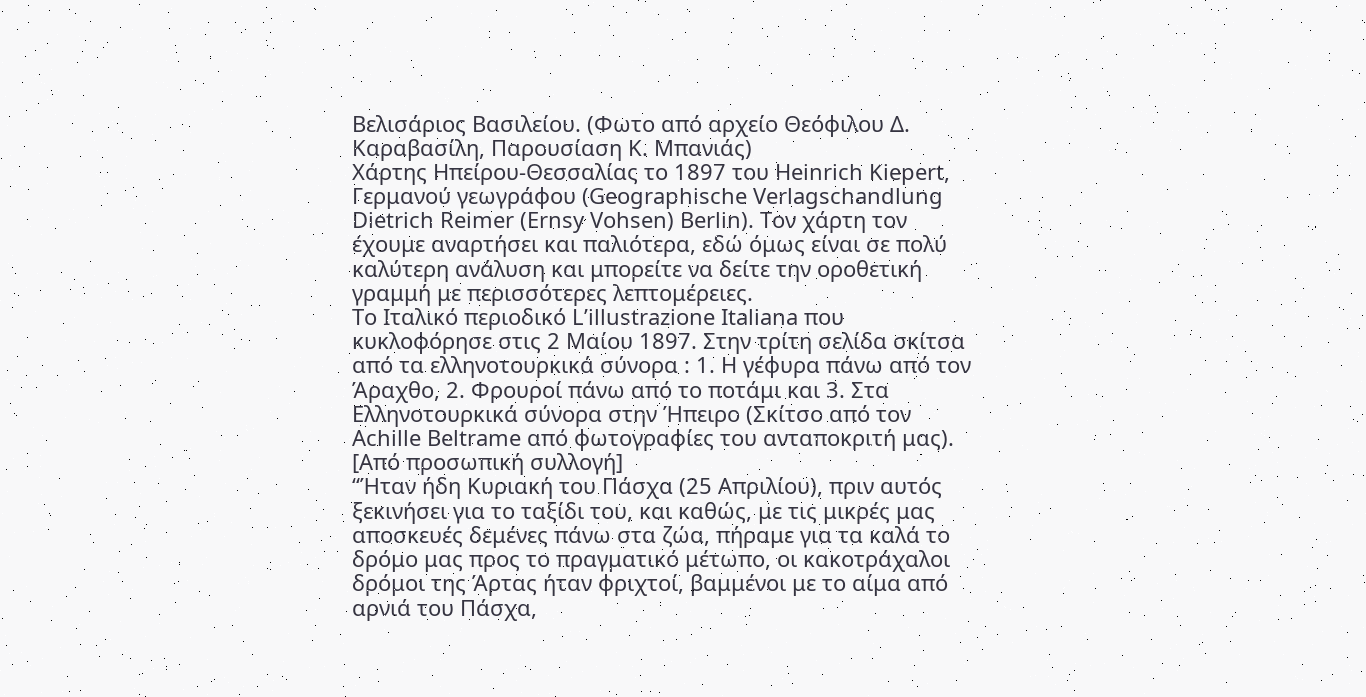Βελισάριος Βασιλείου. (Φωτο από αρχείο Θεόφιλου Δ. Καραβασίλη, Παρουσίαση Κ. Μπανιάς)
Χάρτης Ηπείρου-Θεσσαλίας το 1897 του Heinrich Kiepert, Γερμανού γεωγράφου (Geographische Verlagschandlung Dietrich Reimer (Ernsy Vohsen) Berlin). Tον χάρτη τον έχουμε αναρτήσει και παλιότερα, εδώ όμως είναι σε πολύ καλύτερη ανάλυση και μπορείτε να δείτε την οροθετική γραμμή με περισσότερες λεπτομέρειες.
Το Ιταλικό περιοδικό L’illustrazione Italiana που κυκλοφόρησε στις 2 Μαίου 1897. Στην τρίτη σελίδα σκίτσα από τα ελληνοτουρκικά σύνορα : 1. Η γέφυρα πάνω από τον Άραχθο, 2. Φρουροί πάνω από το ποτάμι και 3. Στα Ελληνοτουρκικά σύνορα στην Ήπειρο (Σκίτσο από τον Achille Beltrame από φωτογραφίες του ανταποκριτή μας). [Από προσωπική συλλογή]
“Ήταν ήδη Κυριακή του Πάσχα (25 Απριλίου), πριν αυτός ξεκινήσει για το ταξίδι του, και καθώς, με τις μικρές μας αποσκευές δεμένες πάνω στα ζώα, πήραμε για τα καλά το δρόμο μας προς το πραγματικό μέτωπο, οι κακοτράχαλοι δρόμοι της Άρτας ήταν φριχτοί, βαμμένοι με το αίμα από αρνιά του Πάσχα,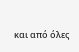και από όλες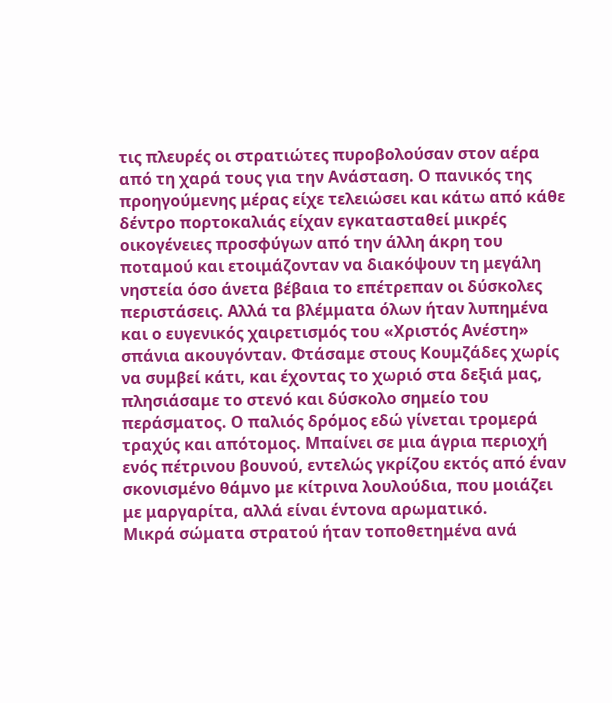τις πλευρές οι στρατιώτες πυροβολούσαν στον αέρα από τη χαρά τους για την Ανάσταση. Ο πανικός της προηγούμενης μέρας είχε τελειώσει και κάτω από κάθε δέντρο πορτοκαλιάς είχαν εγκατασταθεί μικρές οικογένειες προσφύγων από την άλλη άκρη του ποταμού και ετοιμάζονταν να διακόψουν τη μεγάλη νηστεία όσο άνετα βέβαια το επέτρεπαν οι δύσκολες περιστάσεις. Αλλά τα βλέμματα όλων ήταν λυπημένα και ο ευγενικός χαιρετισμός του «Χριστός Ανέστη» σπάνια ακουγόνταν. Φτάσαμε στους Κουμζάδες χωρίς να συμβεί κάτι, και έχοντας το χωριό στα δεξιά μας, πλησιάσαμε το στενό και δύσκολο σημείο του περάσματος. Ο παλιός δρόμος εδώ γίνεται τρομερά τραχύς και απότομος. Μπαίνει σε μια άγρια περιοχή ενός πέτρινου βουνού, εντελώς γκρίζου εκτός από έναν σκονισμένο θάμνο με κίτρινα λουλούδια, που μοιάζει με μαργαρίτα, αλλά είναι έντονα αρωματικό.
Μικρά σώματα στρατού ήταν τοποθετημένα ανά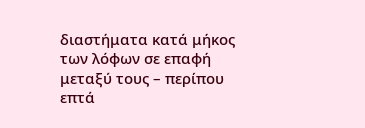διαστήματα κατά μήκος των λόφων σε επαφή μεταξύ τους – περίπου επτά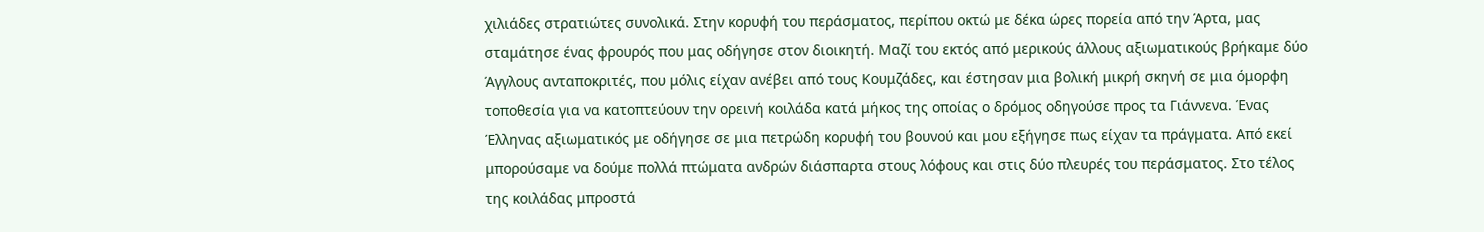χιλιάδες στρατιώτες συνολικά. Στην κορυφή του περάσματος, περίπου οκτώ με δέκα ώρες πορεία από την Άρτα, μας σταμάτησε ένας φρουρός που μας οδήγησε στον διοικητή. Μαζί του εκτός από μερικούς άλλους αξιωματικούς βρήκαμε δύο Άγγλους ανταποκριτές, που μόλις είχαν ανέβει από τους Κουμζάδες, και έστησαν μια βολική μικρή σκηνή σε μια όμορφη τοποθεσία για να κατοπτεύουν την ορεινή κοιλάδα κατά μήκος της οποίας ο δρόμος οδηγούσε προς τα Γιάννενα. Ένας Έλληνας αξιωματικός με οδήγησε σε μια πετρώδη κορυφή του βουνού και μου εξήγησε πως είχαν τα πράγματα. Από εκεί μπορούσαμε να δούμε πολλά πτώματα ανδρών διάσπαρτα στους λόφους και στις δύο πλευρές του περάσματος. Στο τέλος της κοιλάδας μπροστά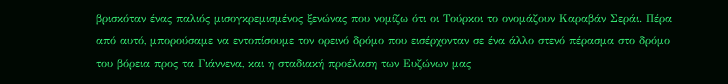βρισκόταν ένας παλιός μισογκρεμισμένος ξενώνας που νομίζω ότι οι Τούρκοι το ονομάζουν Καραβάν Σεράι. Πέρα από αυτό, μπορούσαμε να εντοπίσουμε τον ορεινό δρόμο που εισέρχονταν σε ένα άλλο στενό πέρασμα στο δρόμο του βόρεια προς τα Γιάννενα, και η σταδιακή προέλαση των Ευζώνων μας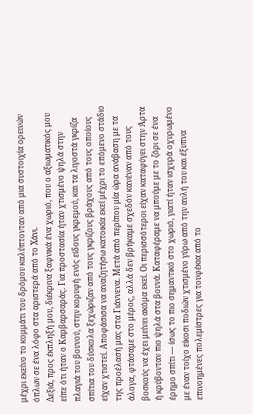μέχρι εκείνο το κομμάτι του δρόμου καλύπτονταν από μια συστοιχία ορεινών όπλων σε ένα λόφο στα αριστερά από το Χάνι.
Δεξιά, προς έκπληξή μου, διέκρινα ξαφνικά ένα χωριό, που ο αξιωματικός μου είπε ότι ήταν ο Καρβαρσαράς. Για προστασία ήταν χτισμένο ψηλά στην πλαγιά του βουνού, στην κορυφή ενός είδους γκρεμού, και τα λιγοστά γκρίζα σπίτια του δύσκολα ξεχώριζαν από τους γκρίζους βράχους από τους οποίους είχαν χτιστεί. Αποφάσισα να αναζητήσω κατοικία εκεί μέχρι το επόμενο στάδιο της προέλασή μας στα Γιάννενα. Μετά από περίπου μία ώρα ανάβαση με τα άλογα, φτάσαμε στο μέρος, αλλά δεν βρήκαμε σχεδόν κανέναν από τους βοσκούς να έχει μείνει ακόμα εκεί. Οι περισσότεροι είχαν καταφύγει στην Άρτα ή κρύβονταν πιο ψηλά στα βουνά. Καταφέραμε να μπούμε με το ζόρι σε ένα έρημο σπίτι — ίσως το πιο σημαντικό στο χωριό, γιατί ήταν ισχυρά οχυρωμένο με έναν τοίχο είκοσι ποδιών χτισμένο γύρω από την αυλή του και έξυπνα επινοημένες πολεμίστρες για τουφέκια από το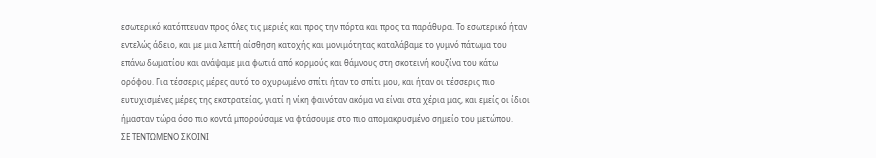εσωτερικό κατόπτευαν προς όλες τις μεριές και προς την πόρτα και προς τα παράθυρα. Το εσωτερικό ήταν εντελώς άδειο, και με μια λεπτή αίσθηση κατοχής και μονιμότητας καταλάβαμε το γυμνό πάτωμα του επάνω δωματίου και ανάψαμε μια φωτιά από κορμούς και θάμνους στη σκοτεινή κουζίνα του κάτω ορόφου. Για τέσσερις μέρες αυτό το οχυρωμένο σπίτι ήταν το σπίτι μου, και ήταν οι τέσσερις πιο ευτυχισμένες μέρες της εκστρατείας, γιατί η νίκη φαινόταν ακόμα να είναι στα χέρια μας, και εμείς οι ίδιοι ήμασταν τώρα όσο πιο κοντά μπορούσαμε να φτάσουμε στο πιο απομακρυσμένο σημείο του μετώπου.
ΣΕ ΤΕΝΤΩΜΕΝΟ ΣΚΟΙΝΙ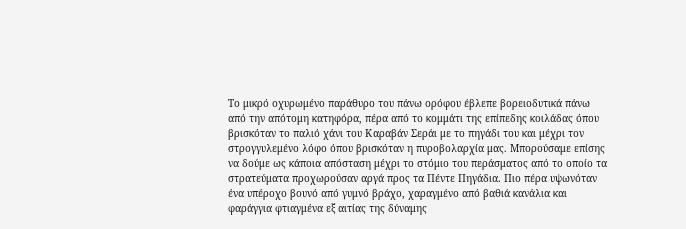Το μικρό οχυρωμένο παράθυρο του πάνω ορόφου έβλεπε βορειοδυτικά πάνω από την απότομη κατηφόρα, πέρα από το κομμάτι της επίπεδης κοιλάδας όπου βρισκόταν το παλιό χάνι του Καραβάν Σεράι με το πηγάδι του και μέχρι τον στρογγυλεμένο λόφο όπου βρισκόταν η πυροβολαρχία μας. Μπορούσαμε επίσης να δούμε ως κάποια απόσταση μέχρι το στόμιο του περάσματος από το οποίο τα στρατεύματα προχωρούσαν αργά προς τα Πέντε Πηγάδια. Πιο πέρα υψωνόταν ένα υπέροχο βουνό από γυμνό βράχο, χαραγμένο από βαθιά κανάλια και φαράγγια φτιαγμένα εξ αιτίας της δύναμης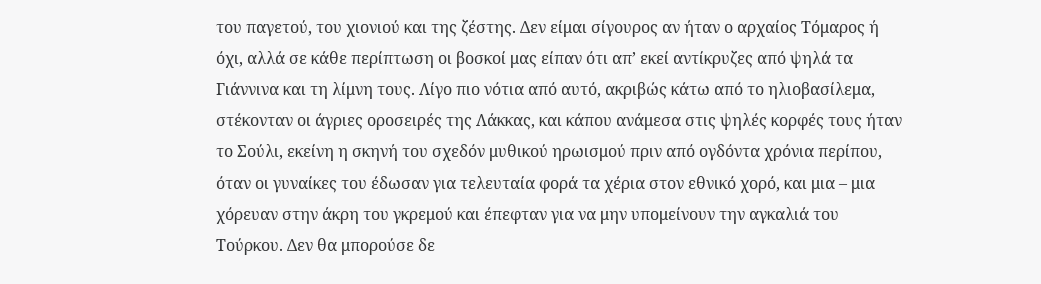του παγετού, του χιονιού και της ζέστης. Δεν είμαι σίγουρος αν ήταν ο αρχαίος Τόμαρος ή όχι, αλλά σε κάθε περίπτωση οι βοσκοί μας είπαν ότι απ’ εκεί αντίκρυζες από ψηλά τα Γιάννινα και τη λίμνη τους. Λίγο πιο νότια από αυτό, ακριβώς κάτω από το ηλιοβασίλεμα, στέκονταν οι άγριες οροσειρές της Λάκκας, και κάπου ανάμεσα στις ψηλές κορφές τους ήταν το Σούλι, εκείνη η σκηνή του σχεδόν μυθικού ηρωισμού πριν από ογδόντα χρόνια περίπου, όταν οι γυναίκες του έδωσαν για τελευταία φορά τα χέρια στον εθνικό χορό, και μια – μια χόρευαν στην άκρη του γκρεμού και έπεφταν για να μην υπομείνουν την αγκαλιά του Τούρκου. Δεν θα μπορούσε δε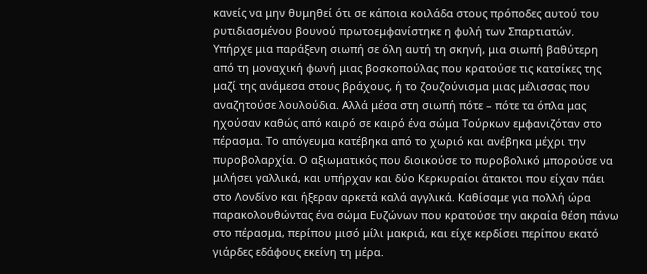κανείς να μην θυμηθεί ότι σε κάποια κοιλάδα στους πρόποδες αυτού του ρυτιδιασμένου βουνού πρωτοεμφανίστηκε η φυλή των Σπαρτιατών.
Υπήρχε μια παράξενη σιωπή σε όλη αυτή τη σκηνή, μια σιωπή βαθύτερη από τη μοναχική φωνή μιας βοσκοπούλας που κρατούσε τις κατσίκες της μαζί της ανάμεσα στους βράχους, ή το ζουζούνισμα μιας μέλισσας που αναζητούσε λουλούδια. Αλλά μέσα στη σιωπή πότε – πότε τα όπλα μας ηχούσαν καθώς από καιρό σε καιρό ένα σώμα Τούρκων εμφανιζόταν στο πέρασμα. Το απόγευμα κατέβηκα από το χωριό και ανέβηκα μέχρι την πυροβολαρχία. Ο αξιωματικός που διοικούσε το πυροβολικό μπορούσε να μιλήσει γαλλικά, και υπήρχαν και δύο Κερκυραίοι άτακτοι που είχαν πάει στο Λονδίνο και ήξεραν αρκετά καλά αγγλικά. Καθίσαμε για πολλή ώρα παρακολουθώντας ένα σώμα Ευζώνων που κρατούσε την ακραία θέση πάνω στο πέρασμα, περίπου μισό μίλι μακριά, και είχε κερδίσει περίπου εκατό γιάρδες εδάφους εκείνη τη μέρα.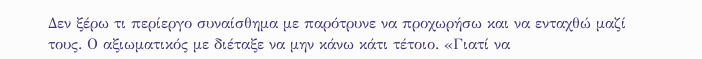Δεν ξέρω τι περίεργο συναίσθημα με παρότρυνε να προχωρήσω και να ενταχθώ μαζί τους. Ο αξιωματικός με διέταξε να μην κάνω κάτι τέτοιο. «Γιατί να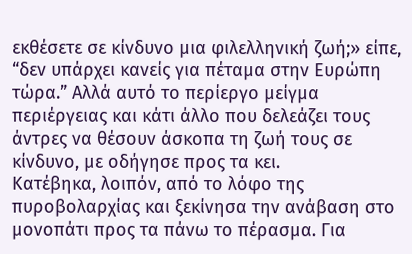εκθέσετε σε κίνδυνο μια φιλελληνική ζωή;» είπε, “δεν υπάρχει κανείς για πέταμα στην Ευρώπη τώρα.” Αλλά αυτό το περίεργο μείγμα περιέργειας και κάτι άλλο που δελεάζει τους άντρες να θέσουν άσκοπα τη ζωή τους σε κίνδυνο, με οδήγησε προς τα κει.
Κατέβηκα, λοιπόν, από το λόφο της πυροβολαρχίας και ξεκίνησα την ανάβαση στο μονοπάτι προς τα πάνω το πέρασμα. Για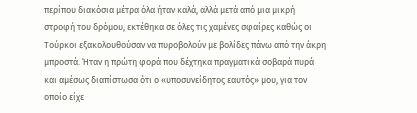περίπου διακόσια μέτρα όλα ήταν καλά, αλλά μετά από μια μικρή στροφή του δρόμου, εκτέθηκα σε όλες τις χαμένες σφαίρες καθώς οι Τούρκοι εξακολουθούσαν να πυροβολούν με βολίδες πάνω από την άκρη μπροστά. Ήταν η πρώτη φορά που δέχτηκα πραγματικά σοβαρά πυρά και αμέσως διαπίστωσα ότι ο «υποσυνείδητος εαυτός» μου, για τον οποίο είχε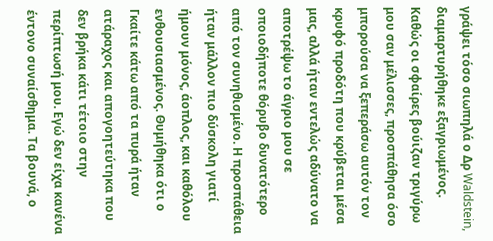γράψει τόσο σιωπηλά ο Δρ Waldstein, διαμαρτυρήθηκε εξαγριωμένος. Καθώς οι σφαίρες βούιζαν τριγύρω μου σαν μέλισσες, προσπάθησα όσο μπορούσα να ξεπεράσω αυτόν τον κρυφό προδότη που κρύβεται μέσα μας, αλλά ήταν εντελώς αδύνατο να αποτρέψω το άγριο μου σε οποιοδήποτε θόρυβο δυνατότερο από τον συνηθισμένο. Η προσπάθεια ήταν μάλλον πιο δύσκολη γιατί ήμουν μόνος, άοπλος, και καθόλου ενθουσιασμένος. Θυμήθηκα ότι ο Γκαίτε κάτω από τα πυρά ήταν ατάραχος και απογοητεύτηκα που δεν βρήκα κάτι τέτοιο στην περίπτωσή μου. Εγώ δεν είχα κανένα έντονο συναίσθημα. Τα βουνά, ο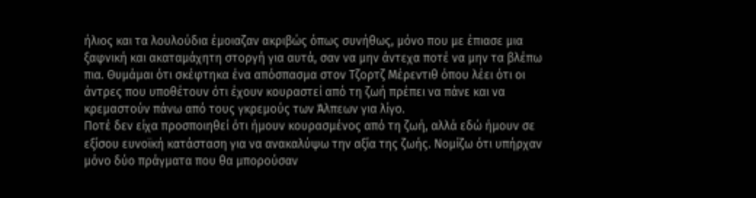ήλιος και τα λουλούδια έμοιαζαν ακριβώς όπως συνήθως, μόνο που με έπιασε μια ξαφνική και ακαταμάχητη στοργή για αυτά, σαν να μην άντεχα ποτέ να μην τα βλέπω πια. Θυμάμαι ότι σκέφτηκα ένα απόσπασμα στον Τζορτζ Μέρεντιθ όπου λέει ότι οι άντρες που υποθέτουν ότι έχουν κουραστεί από τη ζωή πρέπει να πάνε και να κρεμαστούν πάνω από τους γκρεμούς των Άλπεων για λίγο.
Ποτέ δεν είχα προσποιηθεί ότι ήμουν κουρασμένος από τη ζωή, αλλά εδώ ήμουν σε εξίσου ευνοϊκή κατάσταση για να ανακαλύψω την αξία της ζωής. Νομίζω ότι υπήρχαν μόνο δύο πράγματα που θα μπορούσαν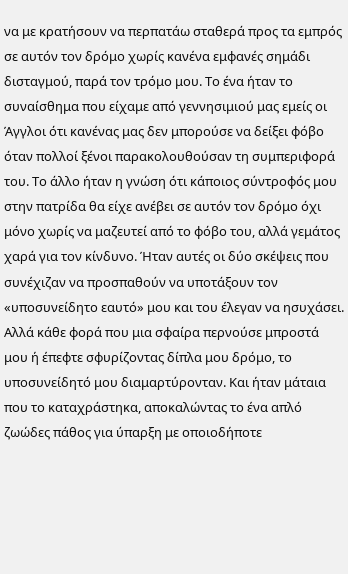να με κρατήσουν να περπατάω σταθερά προς τα εμπρός σε αυτόν τον δρόμο χωρίς κανένα εμφανές σημάδι δισταγμού, παρά τον τρόμο μου. Το ένα ήταν το συναίσθημα που είχαμε από γεννησιμιού μας εμείς οι Άγγλοι ότι κανένας μας δεν μπορούσε να δείξει φόβο όταν πολλοί ξένοι παρακολουθούσαν τη συμπεριφορά του. Το άλλο ήταν η γνώση ότι κάποιος σύντροφός μου στην πατρίδα θα είχε ανέβει σε αυτόν τον δρόμο όχι μόνο χωρίς να μαζευτεί από το φόβο του, αλλά γεμάτος χαρά για τον κίνδυνο. Ήταν αυτές οι δύο σκέψεις που συνέχιζαν να προσπαθούν να υποτάξουν τον «υποσυνείδητο εαυτό» μου και του έλεγαν να ησυχάσει. Αλλά κάθε φορά που μια σφαίρα περνούσε μπροστά μου ή έπεφτε σφυρίζοντας δίπλα μου δρόμο, το υποσυνείδητό μου διαμαρτύρονταν. Και ήταν μάταια που το καταχράστηκα, αποκαλώντας το ένα απλό ζωώδες πάθος για ύπαρξη με οποιοδήποτε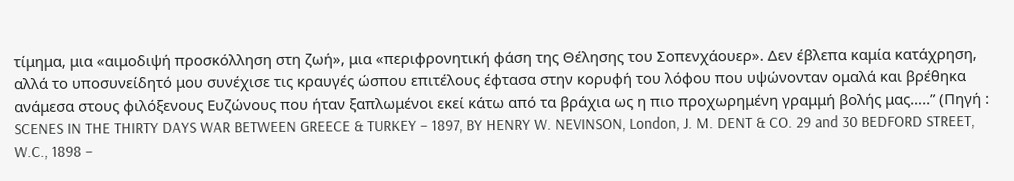τίμημα, μια «αιμοδιψή προσκόλληση στη ζωή», μια «περιφρονητική φάση της Θέλησης του Σοπενχάουερ». Δεν έβλεπα καμία κατάχρηση, αλλά το υποσυνείδητό μου συνέχισε τις κραυγές ώσπου επιτέλους έφτασα στην κορυφή του λόφου που υψώνονταν ομαλά και βρέθηκα ανάμεσα στους φιλόξενους Ευζώνους που ήταν ξαπλωμένοι εκεί κάτω από τα βράχια ως η πιο προχωρημένη γραμμή βολής μας…..” (Πηγή : SCENES IN THE THIRTY DAYS WAR BETWEEN GREECE & TURKEY – 1897, BY HENRY W. NEVINSON, London, J. M. DENT & CO. 29 and 30 BEDFORD STREET, W.C., 1898 –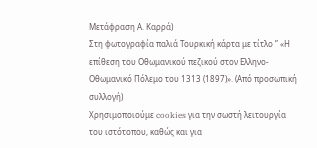Μετάφραση Α. Καρρά)
Στη φωτογραφία παλιά Τουρκική κάρτα με τίτλο ” «Η επίθεση του Οθωμανικού πεζικού στον Ελληνο-Οθωμανικό Πόλεμο του 1313 (1897)». (Από προσωπική συλλογή)
Χρησιμοποιούμε cookies για την σωστή λειτουργία του ιστότοπου, καθώς και για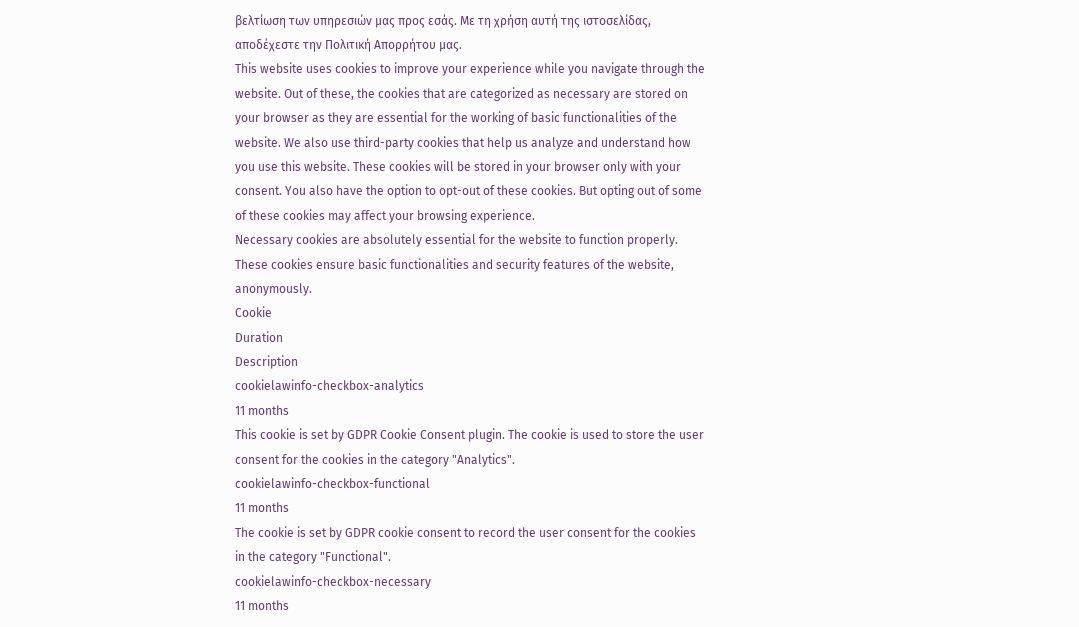βελτίωση των υπηρεσιών μας προς εσάς. Με τη χρήση αυτή της ιστοσελίδας, αποδέχεστε την Πολιτική Απορρήτου μας.
This website uses cookies to improve your experience while you navigate through the website. Out of these, the cookies that are categorized as necessary are stored on your browser as they are essential for the working of basic functionalities of the website. We also use third-party cookies that help us analyze and understand how you use this website. These cookies will be stored in your browser only with your consent. You also have the option to opt-out of these cookies. But opting out of some of these cookies may affect your browsing experience.
Necessary cookies are absolutely essential for the website to function properly. These cookies ensure basic functionalities and security features of the website, anonymously.
Cookie
Duration
Description
cookielawinfo-checkbox-analytics
11 months
This cookie is set by GDPR Cookie Consent plugin. The cookie is used to store the user consent for the cookies in the category "Analytics".
cookielawinfo-checkbox-functional
11 months
The cookie is set by GDPR cookie consent to record the user consent for the cookies in the category "Functional".
cookielawinfo-checkbox-necessary
11 months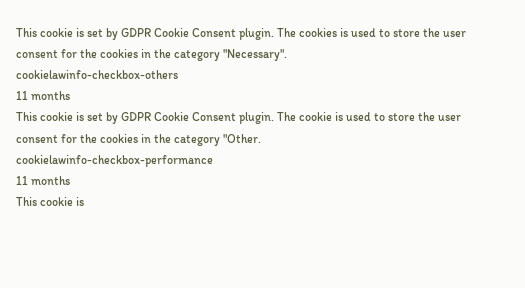This cookie is set by GDPR Cookie Consent plugin. The cookies is used to store the user consent for the cookies in the category "Necessary".
cookielawinfo-checkbox-others
11 months
This cookie is set by GDPR Cookie Consent plugin. The cookie is used to store the user consent for the cookies in the category "Other.
cookielawinfo-checkbox-performance
11 months
This cookie is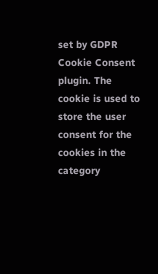set by GDPR Cookie Consent plugin. The cookie is used to store the user consent for the cookies in the category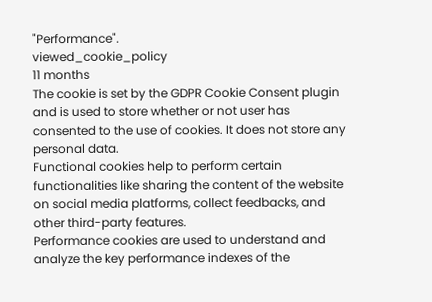"Performance".
viewed_cookie_policy
11 months
The cookie is set by the GDPR Cookie Consent plugin and is used to store whether or not user has consented to the use of cookies. It does not store any personal data.
Functional cookies help to perform certain functionalities like sharing the content of the website on social media platforms, collect feedbacks, and other third-party features.
Performance cookies are used to understand and analyze the key performance indexes of the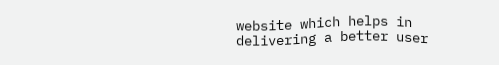website which helps in delivering a better user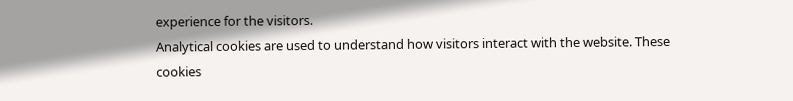experience for the visitors.
Analytical cookies are used to understand how visitors interact with the website. These cookies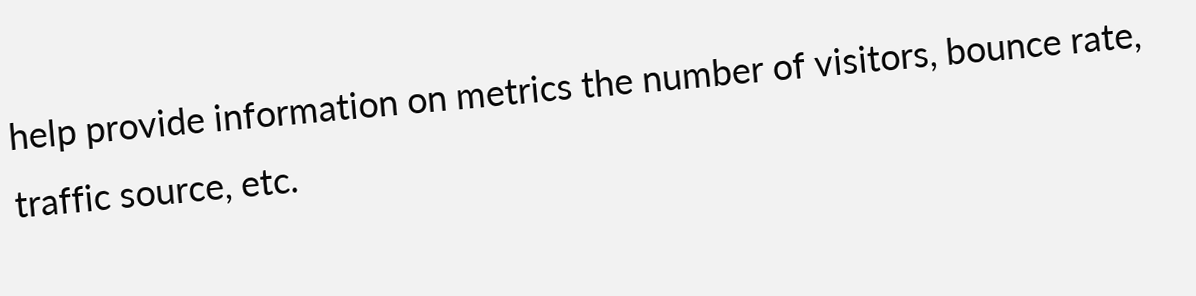help provide information on metrics the number of visitors, bounce rate, traffic source, etc.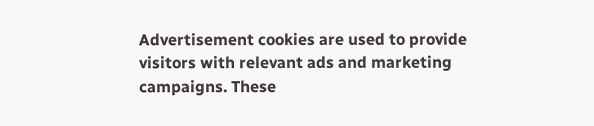Advertisement cookies are used to provide visitors with relevant ads and marketing campaigns. These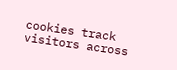cookies track visitors across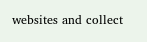websites and collect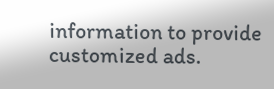information to provide customized ads.